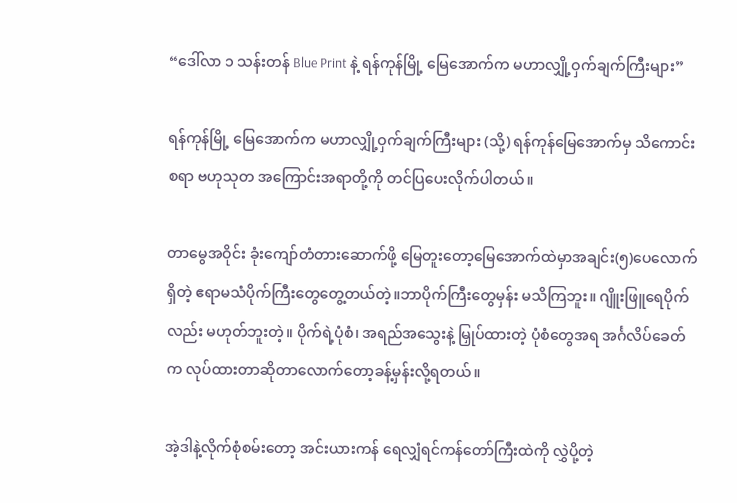“ဒေါ်လာ ၁ သန်းတန် Blue Print နဲ့ ရန်ကုန်မြို့ မြေအောက်က မဟာလျှို့ဝှက်ချက်ကြီးများ”

ရန်ကုန်မြို့ မြေအောက်က မဟာလျှို့ဝှက်ချက်ကြီးများ (သို့) ရန်ကုန်မြေအောက်မှ သိကောင်းစရာ ဗဟုသုတ အကြောင်းအရာတို့ကို တင်ပြပေးလိုက်ပါတယ်။

တာမွေအဝိုင်း ခုံးကျော်တံတားဆောက်ဖို့ မြေတူးတော့မြေအောက်ထဲမှာအချင်း(၅)ပေလောက် ရှိတဲ့ ဧရာမသံပိုက်ကြီးတွေတွေ့တယ်တဲ့။ဘာပိုက်ကြီးတွေမှန်း မသိကြဘူး။ ဂျိူးဖြူရေပိုက်လည်း မဟုတ်ဘူးတဲ့။ ပိုက်ရဲ့ပုံစံ၊ အရည်အသွေးနဲ့ မြှုပ်ထားတဲ့ ပုံစံတွေအရ အင်္ဂလိပ်ခေတ်က လုပ်ထားတာဆိုတာလောက်တော့ခန့်မှန်းလို့ရတယ်။

အဲ့ဒါနဲ့လိုက်စုံစမ်းတော့ အင်းယားကန် ရေလျှံရင်ကန်တော်ကြီးထဲကို လွှဲပို့တဲ့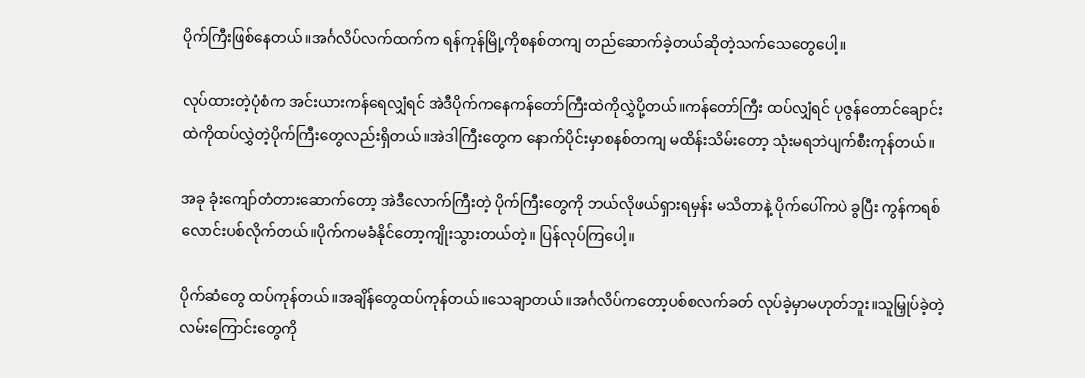ပိုက်ကြီးဖြစ်နေတယ်။အင်္ဂလိပ်လက်ထက်က ရန်ကုန်မြို့ကိုစနစ်တကျ တည်ဆောက်ခဲ့တယ်ဆိုတဲ့သက်သေတွေပေါ့။

လုပ်ထားတဲ့ပုံစံက အင်းယားကန်ရေလျှံရင် အဲဒီပိုက်ကနေကန်တော်ကြီးထဲကိုလွှဲပို့တယ်။ကန်တော်ကြီး ထပ်လျှံရင် ပုဇွန်တောင်ချောင်းထဲကိုထပ်လွှဲတဲ့ပိုက်ကြီးတွေလည်းရှိတယ်။အဲဒါကြီးတွေက နောက်ပိုင်းမှာစနစ်တကျ မထိန်းသိမ်းတော့ သုံးမရဘဲပျက်စီးကုန်တယ်။

အခု ခုံးကျော်တံတားဆောက်တော့ အဲဒီလောက်ကြီးတဲ့ ပိုက်ကြီးတွေကို ဘယ်လိုဖယ်ရှားရမှန်း မသိတာနဲ့ ပိုက်ပေါ်ကပဲ ခွပြီး ကွန်ကရစ် လောင်းပစ်လိုက်တယ်။ပိုက်ကမခံနိုင်တော့ကျိုးသွားတယ်တဲ့။ ပြန်လုပ်ကြပေါ့။

ပိုက်ဆံတွေ ထပ်ကုန်တယ်။အချိန်တွေထပ်ကုန်တယ်။သေချာတယ်။အင်္ဂလိပ်ကတော့ပစ်စလက်ခတ် လုပ်ခဲ့မှာမဟုတ်ဘူး။သူမြှုပ်ခဲ့တဲ့လမ်းကြောင်းတွေကို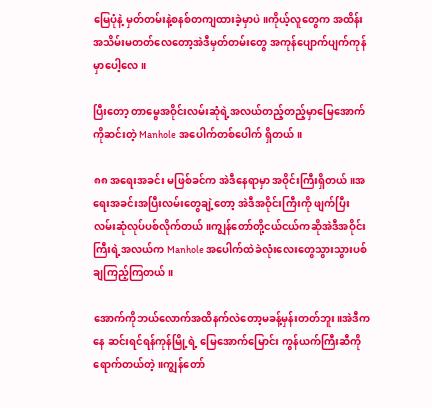မြေပုံနဲ့ မှတ်တမ်းနဲ့စနစ်တကျထားခဲ့မှာပဲ။ကိုယ့်လူတွေက အထိန်းအသိမ်းမတတ်လေတော့အဲဒီမှတ်တမ်းတွေ အကုန်ပျောက်ပျက်ကုန်မှာပေါ့လေ။

ပြီးတော့ တာမွေအဝိုင်းလမ်းဆုံရဲ့အလယ်တည့်တည့်မှာမြေအောက်ကိုဆင်းတဲ့ Manhole အပေါက်တစ်ပေါက် ရှိတယ်။

၈၈ အရေးအခင်း မဖြစ်ခင်က အဲဒီနေရာမှာ အဝိုင်းကြီးရှိတယ်။အရေးအခင်းအပြီးလမ်းတွေချဲ့တော့ အဲဒီအဝိုင်းကြီးကို ဖျက်ပြီး လမ်းဆုံလုပ်ပစ်လိုက်တယ်။ကျွန်တော်တို့ငယ်ငယ်ကဆိုအဲဒီအဝိုင်းကြီးရဲ့အလယ်က Manhole အပေါက်ထဲခဲလုံးလေးတွေသွားသွားပစ်ချကြည့်ကြတယ်။

အောက်ကိုဘယ်လောက်အထိနက်လဲတော့မခန့်မှန်းတတ်ဘူး။အဲဒီကနေ ဆင်းရင်ရန်ကုန်မြို့ရဲ့ မြေအောက်မြောင်း ကွန်ယက်ကြီးဆီကို ရောက်တယ်တဲ့။ကျွန်တော်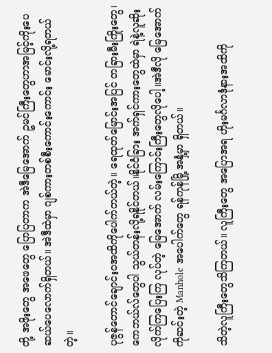တို့ အဖိုးတွေ အဖေတွေ ပြောပြတာက အဲဒီမြေအောက် ဥမင်ကြီးတွေဟာအမြင့်ကိုးပေ ဆယ်ပေလောက်ရှိတယ်။ အဲဒီထဲမှာ ဂျစ်ကားတစ်စီးကောင်းကောင်း မောင်းလို့ရတယ်တဲ့။

ပုဇွန်တောင်ချောင်းဝအထိကိုပေါက်တယ်တဲ့။ ရေထုတ်မြောင်းအပြင် တခြားမီးကြိုးတွေ၊ ကေဘယ်လ်တွေပါ သွယ်တန်းလို့ရနိုင်တယ်။နိုင်ငံခြား အက်ရှင်ကားတွေထဲမှာ ရဲနဲ့လူဆိုး လိုက်ကြပြေးကြ လုပ်တဲ့ မြေအောက် လမ်းကြောင်းကြီးတွေလိုပေါ့။အဲဒီလို မြေအောက်ကိုဆင်းတဲ့ Manhole အပေါက်တွေ ရန်ကုန်မြို့ အနှံ့မှာ ရှိတယ်။

သိတဲ့လူကြီးတွေသိကြတယ်။ လူကြီးတွေ အပြောအရ ဟိုးမင်္ဂလာဒုံနားအထိကို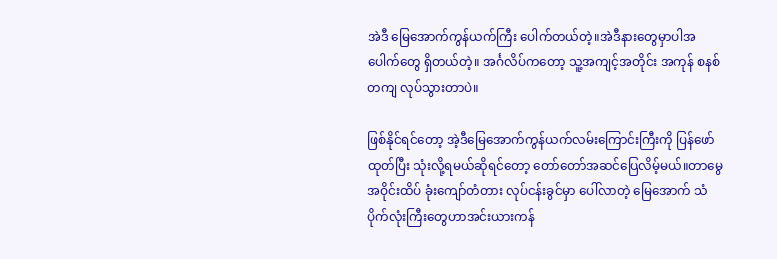အဲဒီ မြေအောက်ကွန်ယက်ကြီး ပေါက်တယ်တဲ့။အဲဒီနားတွေမှာပါအပေါက်တွေ ရှိတယ်တဲ့။ အင်္ဂလိပ်ကတော့ သူ့အကျင့်အတိုင်း အကုန် စနစ်တကျ လုပ်သွားတာပဲ။

ဖြစ်နိုင်ရင်တော့ အဲ့ဒီမြေအောက်ကွန်ယက်လမ်းကြောင်းကြီးကို ပြန်ဖော်ထုတ်ပြီး သုံးလို့ရမယ်ဆိုရင်တော့ တော်တော်အဆင်ပြေလိမ့်မယ်။တာမွေအဝိုင်းထိပ် ခုံးကျော်တံတား လုပ်ငန်းခွင်မှာ ပေါ်လာတဲ့ မြေအောက် သံပိုက်လုံးကြီးတွေဟာအင်းယားကန်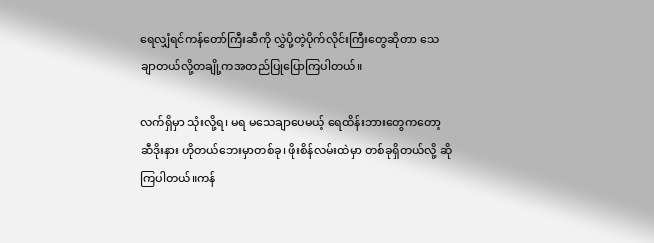ရေလျှံရင်ကန်တော်ကြီးဆီကို လွှဲပို့တဲ့ပိုက်လိုင်းကြီးတွေဆိုတာ သေချာတယ်လို့တချို့ကအတည်ပြုပြောကြပါတယ်။

လက်ရှိမှာ သုံးလို့ရ၊ မရ မသေချာပေမယ့် ရေထိန်းဘားတွေကတော့ ဆီဒိုးနား ဟိုတယ်ဘေးမှာတစ်ခု၊ ဖိုးစိန်လမ်းထဲမှာ တစ်ခုရှိတယ်လို့ ဆိုကြပါတယ်။ကန်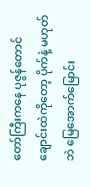တော်ကြီးကနေ ပုဇွန်တောင်ချောင်းထဲကိုတော့ ပိုက်နဲ့ မဟုတ်ဘဲ မြေအောက်မြောင်း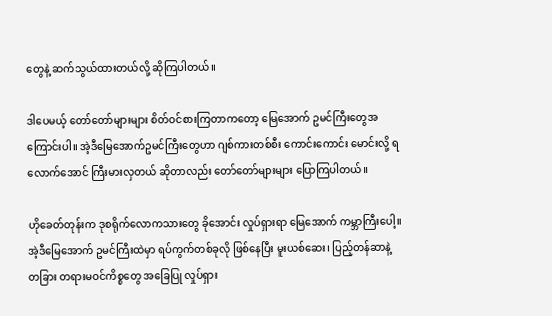တွေနဲ့ ဆက်သွယ်ထားတယ်လို့ ဆိုကြပါတယ်။

ဒါပေမယ့် တော်တော်များများ စိတ်ဝင်စားကြတာကတော့ မြေအောက် ဥမင်ကြီးတွေအကြောင်းပါ။ အဲ့ဒီမြေအောက်ဥမင်ကြီးတွေဟာ ဂျစ်ကားတစ်စီး ကောင်းကောင်း မောင်းလို့ ရလောက်အောင် ကြီးမားလှတယ် ဆိုတာလည်း တော်တော်များများ ပြောကြပါတယ်။

ဟိုခေတ်တုန်းက ဒုစရိုက်လောကသားတွေ ခိုအောင်း လှုပ်ရှားရာ မြေအောက် ကမ္ဘာကြီးပေါ့။ အဲ့ဒီမြေအောက် ဥမင်ကြီးထဲမှာ ရပ်ကွက်တစ်ခုလို ဖြစ်နေပြီး မူးယစ်ဆေး၊ ပြည့်တန်ဆာနဲ့ တခြား တရားမဝင်ကိစ္စတွေ အခြေပြု လှုပ်ရှား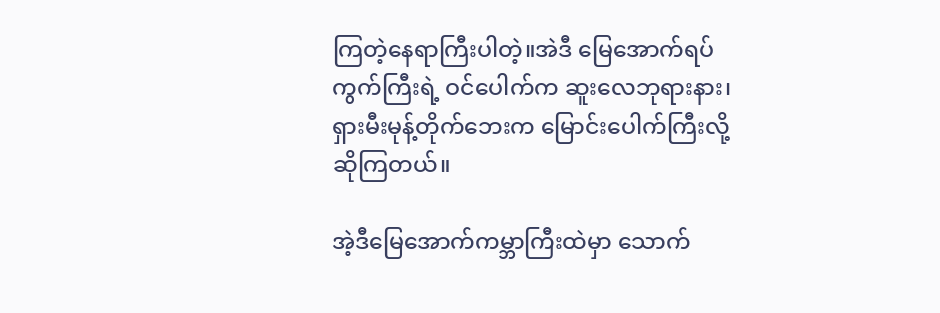ကြတဲ့နေရာကြီးပါတဲ့။အဲဒီ မြေအောက်ရပ်ကွက်ကြီးရဲ့ ဝင်ပေါက်က ဆူးလေဘုရားနား၊ ရှားမီးမုန့်တိုက်ဘေးက မြောင်းပေါက်ကြီးလို့ ဆိုကြတယ်။

အဲ့ဒီမြေအောက်ကမ္ဘာကြီးထဲမှာ သောက်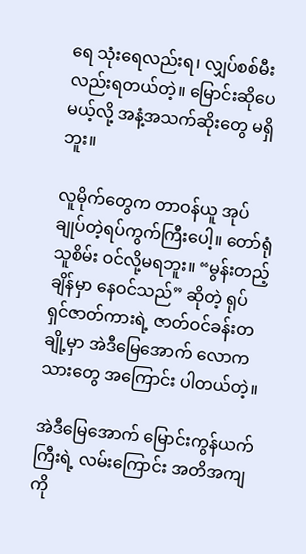ရေ သုံးရေလည်းရ၊ လျှပ်စစ်မီးလည်းရတယ်တဲ့။ မြောင်းဆိုပေမယ့်လို့ အနံ့အသက်ဆိုးတွေ မရှိဘူး။

လူမိုက်တွေက တာဝန်ယူ အုပ်ချုပ်တဲ့ရပ်ကွက်ကြီးပေါ့။ တော်ရုံသူစိမ်း ဝင်လို့မရဘူး။ “မွန်းတည့်ချိန်မှာ နေဝင်သည်” ဆိုတဲ့ ရုပ်ရှင်ဇာတ်ကားရဲ့ ဇာတ်ဝင်ခန်းတချို့မှာ အဲဒီမြေအောက် လောကသားတွေ အကြောင်း ပါတယ်တဲ့။

အဲဒီမြေအောက် မြောင်းကွန်ယက်ကြီးရဲ့ လမ်းကြောင်း အတိအကျကို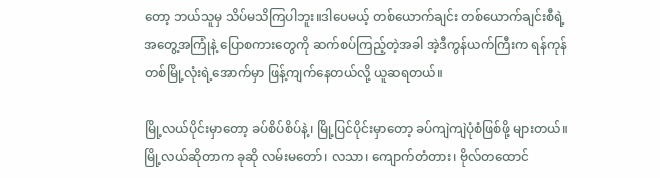တော့ ဘယ်သူမှ သိပ်မသိကြပါဘူး။ဒါပေမယ့် တစ်ယောက်ချင်း တစ်ယောက်ချင်းစီရဲ့ အတွေ့အကြုံနဲ့ ပြောစကားတွေကို ဆက်စပ်ကြည့်တဲ့အခါ အဲ့ဒီကွန်ယက်ကြီးက ရန်ကုန်တစ်မြို့လုံးရဲ့အောက်မှာ ဖြန့်ကျက်နေတယ်လို့ ယူဆရတယ်။

မြို့လယ်ပိုင်းမှာတော့ ခပ်စိပ်စိပ်နဲ့၊ မြို့ပြင်ပိုင်းမှာတော့ ခပ်ကျဲကျဲပုံစံဖြစ်ဖို့ များတယ်။ မြို့လယ်ဆိုတာက ခုဆို လမ်းမတော်၊ လသာ၊ ကျောက်တံတား၊ ဗိုလ်တထောင်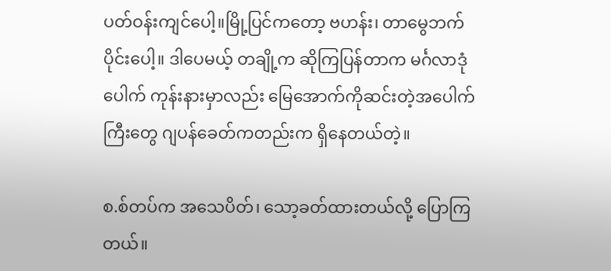ပတ်ဝန်းကျင်ပေါ့။မြို့ပြင်ကတော့ ဗဟန်း၊ တာမွေဘက်ပိုင်းပေါ့။ ဒါပေမယ့် တချို့က ဆိုကြပြန်တာက မင်္ဂလာဒုံပေါက် ကုန်းနားမှာလည်း မြေအောက်ကိုဆင်းတဲ့အပေါက်ကြီးတွေ ဂျပန်ခေတ်ကတည်းက ရှိနေတယ်တဲ့။

စ.စ်တပ်က အသေပိတ်၊ သော့ခတ်ထားတယ်လို့ ပြောကြတယ်။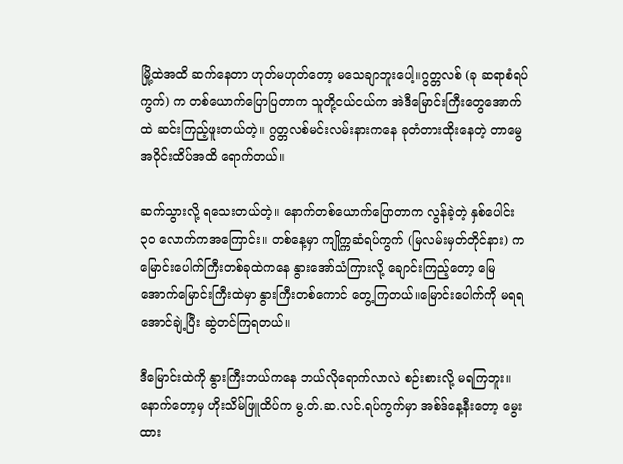မြို့ထဲအထိ ဆက်နေတာ ဟုတ်မဟုတ်တော့ မသေချာဘူးပေါ့။ဂွတ္တလစ် (ခု ဆရာစံရပ်ကွက်) က တစ်ယောက်ပြောပြတာက သူတို့ငယ်ငယ်က အဲဒီမြောင်းကြီးတွေအောက်ထဲ ဆင်းကြည့်ဖူးတယ်တဲ့။ ဂွတ္တလစ်မင်းလမ်းနားကနေ ခုတံတားထိုးနေတဲ့ တာမွေအဝိုင်းထိပ်အထိ ရောက်တယ်။

ဆက်သွားလို့ ရသေးတယ်တဲ့။ နောက်တစ်ယောက်ပြောတာက လွန်ခဲ့တဲ့ နှစ်ပေါင်း ၃၀ လောက်ကအကြောင်း။ တစ်နေ့မှာ ကျိုက္ကဆံရပ်ကွက် (မြလမ်းမှတ်တိုင်နား) ကမြောင်းပေါက်ကြီးတစ်ခုထဲကနေ နွားအော်သံကြားလို့ ချောင်းကြည့်တော့ မြေအောက်မြောင်းကြီးထဲမှာ နွားကြီးတစ်ကောင် တွေ့ကြတယ်။မြောင်းပေါက်ကို မရရအောင်ချဲ့ပြီး ဆွဲတင်ကြရတယ်။

ဒီမြောင်းထဲကို နွားကြီးဘယ်ကနေ ဘယ်လိုရောက်လာလဲ စဉ်းစားလို့ မရကြဘူး။ နောက်တော့မှ ဟိုးသိမ်ဖြူထိပ်က မွ.တ်.ဆ.လင်.ရပ်ကွက်မှာ အစ်ဒ်နေ့နီးတော့ မွေးထား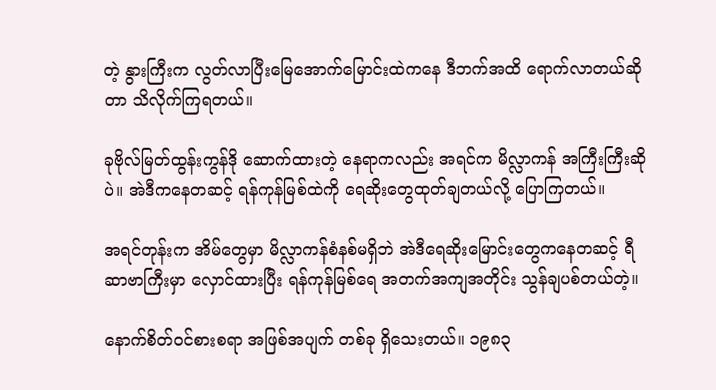တဲ့ နွားကြီးက လွတ်လာပြီးမြေအောက်မြောင်းထဲကနေ ဒီဘက်အထိ ရောက်လာတယ်ဆိုတာ သိလိုက်ကြရတယ်။

ခုဗိုလ်မြတ်ထွန်းကွန်ဒို ဆောက်ထားတဲ့ နေရာကလည်း အရင်က မိလ္လာကန် အကြီးကြီးဆိုပဲ။ အဲဒီကနေတဆင့် ရန်ကုန်မြစ်ထဲကို ရေဆိုးတွေထုတ်ချတယ်လို့ ပြောကြတယ်။

အရင်တုန်းက အိမ်တွေမှာ မိလ္လာကန်စံနစ်မရှိဘဲ အဲဒီရေဆိုးမြောင်းတွေကနေတဆင့် ရီဆာဗာကြီးမှာ လှောင်ထားပြီး ရန်ကုန်မြစ်ရေ အတက်အကျအတိုင်း သွန်ချပစ်တယ်တဲ့။

နောက်စိတ်ဝင်စားစရာ အဖြစ်အပျက် တစ်ခု ရှိသေးတယ်။ ၁၉၈၃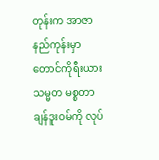တုန်းက အာဇာနည်ကုန်းမှာ တောင်ကိုရီးယားသမ္မတ မစ္စတာချန်ဒူးဝမ်ကို လုပ်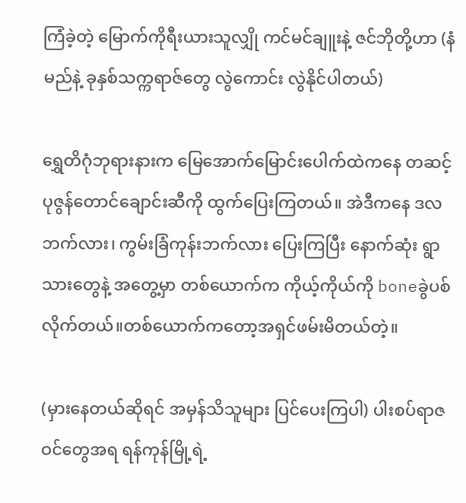ကြံခဲ့တဲ့ မြောက်ကိုရီးယားသူလျှို ကင်မင်ချူးနဲ့ ဇင်ဘိုတို့ဟာ (နံမည်နဲ့ ခုနှစ်သက္ကရာဇ်တွေ လွဲကောင်း လွဲနိုင်ပါတယ်)

ရွှေတိဂုံဘုရားနားက မြေအောက်မြောင်းပေါက်ထဲကနေ တဆင့် ပုဇွန်တောင်ချောင်းဆီကို ထွက်ပြေးကြတယ်။ အဲဒီကနေ ဒလဘက်လား၊ ကွမ်းခြံကုန်းဘက်လား ပြေးကြပြီး နောက်ဆုံး ရွာသားတွေနဲ့ အတွေ့မှာ တစ်ယောက်က ကိုယ့်ကိုယ်ကို boneခွဲပစ်လိုက်တယ်။တစ်ယောက်ကတော့အရှင်ဖမ်းမိတယ်တဲ့။

(မှားနေတယ်ဆိုရင် အမှန်သိသူများ ပြင်ပေးကြပါ) ပါးစပ်ရာဇဝင်တွေအရ ရန်ကုန်မြို့ရဲ့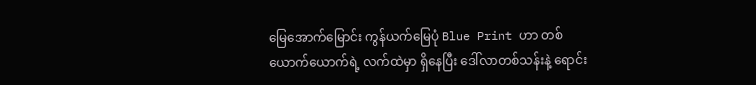မြေအောက်မြောင်း ကွန်ယက်မြေပုံ Blue Print ဟာ တစ်ယောက်ယောက်ရဲ့ လက်ထဲမှာ ရှိနေပြီး ဒေါ်လာတစ်သန်းနဲ့ ရောင်း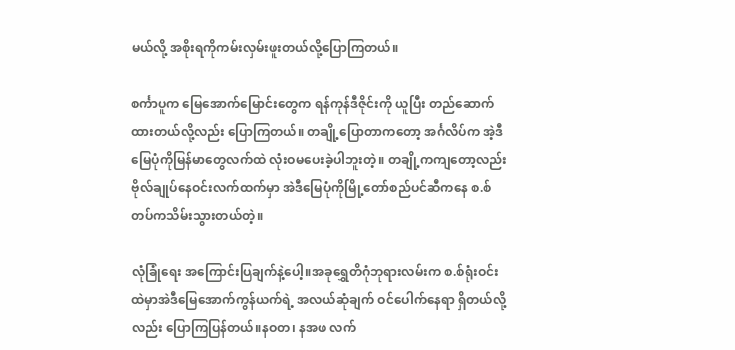မယ်လို့ အစိုးရကိုကမ်းလှမ်းဖူးတယ်လို့ပြောကြတယ်။

စင်္ကာပူက မြေအောက်မြောင်းတွေက ရန်ကုန်ဒီဇိုင်းကို ယူပြီး တည်ဆောက်ထားတယ်လို့လည်း ပြောကြတယ်။ တချို့ပြောတာကတော့ အင်္ဂလိပ်က အဲ့ဒီမြေပုံကိုမြန်မာတွေလက်ထဲ လုံးဝမပေးခဲ့ပါဘူးတဲ့။ တချို့ကကျတော့လည်း ဗိုလ်ချုပ်နေဝင်းလက်ထက်မှာ အဲဒီမြေပုံကိုမြို့တော်စည်ပင်ဆီကနေ စ.စ်တပ်ကသိမ်းသွားတယ်တဲ့။

လုံခြုံရေး အကြောင်းပြချက်နဲ့ပေါ့။အခုရွှေတိဂုံဘုရားလမ်းက စ.စ်ရုံးဝင်းထဲမှာအဲဒီမြေအောက်ကွန်ယက်ရဲ့ အလယ်ဆုံချက် ဝင်ပေါက်နေရာ ရှိတယ်လို့လည်း ပြောကြပြန်တယ်။နဝတ၊ နအဖ လက်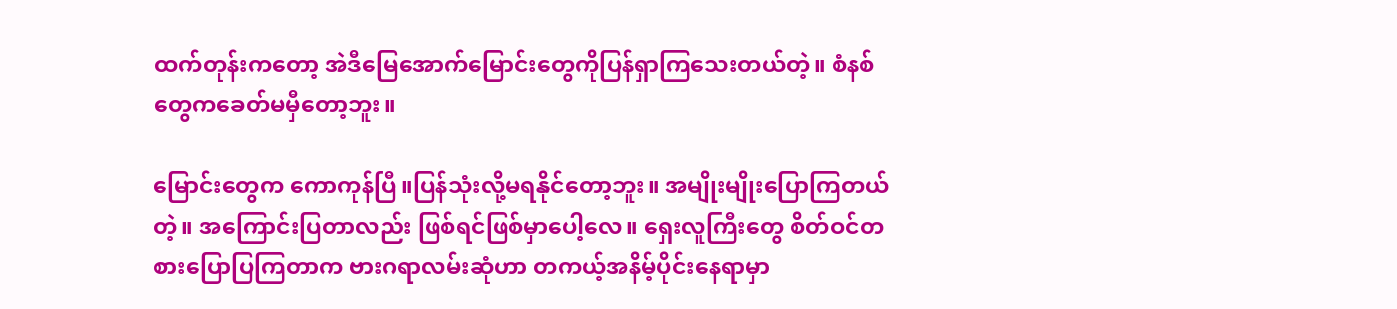ထက်တုန်းကတော့ အဲဒီမြေအောက်မြောင်းတွေကိုပြန်ရှာကြသေးတယ်တဲ့။ စံနစ်တွေကခေတ်မမှီတော့ဘူး။

မြောင်းတွေက ကောကုန်ပြီ။ပြန်သုံးလို့မရနိုင်တော့ဘူး။ အမျိုးမျိုးပြောကြတယ်တဲ့။ အကြောင်းပြတာလည်း ဖြစ်ရင်ဖြစ်မှာပေါ့လေ။ ရှေးလူကြီးတွေ စိတ်ဝင်တစားပြောပြကြတာက ဗားဂရာလမ်းဆုံဟာ တကယ့်အနိမ့်ပိုင်းနေရာမှာ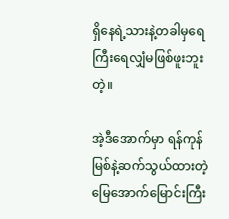ရှိနေရဲ့သားနဲ့တခါမှရေကြီးရေလျှံမဖြစ်ဖူးဘူးတဲ့။

အဲ့ဒီအောက်မှာ ရန်ကုန်မြစ်နဲ့ဆက်သွယ်ထားတဲ့ မြေအောက်မြောင်းကြီး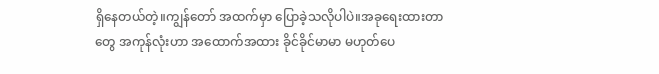ရှိနေတယ်တဲ့။ကျွန်တော် အထက်မှာ ပြောခဲ့သလိုပါပဲ။အခုရေးထားတာတွေ အကုန်လုံးဟာ အထောက်အထား ခိုင်ခိုင်မာမာ မဟုတ်ပေ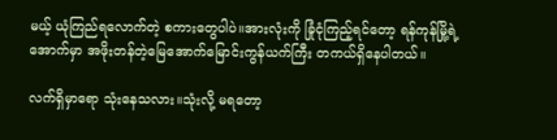မယ့် ယုံကြည်ရလောက်တဲ့ စကားတွေပါပဲ။အားလုံးကို ခြုံငုံကြည့်ရင်တော့ ရန်ကုန်မြို့ရဲ့အောက်မှာ အဖိုးတန်တဲ့မြေအောက်မြောင်းကွန်ယက်ကြီး တကယ်ရှိနေပါတယ်။

လက်ရှိမှာရော သုံးနေသလား။သုံးလို့ မရတော့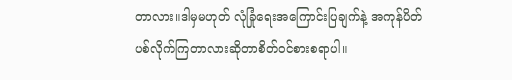တာလား။ဒါမှမဟုတ် လုံခြုံရေးအကြောင်းပြချက်နဲ့ အကုန်ပိတ်ပစ်လိုက်ကြတာလားဆိုတာစိတ်ဝင်စားစရာပါ။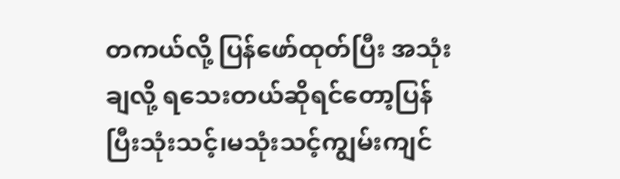တကယ်လို့ ပြန်ဖော်ထုတ်ပြီး အသုံးချလို့ ရသေးတယ်ဆိုရင်တော့ပြန်ပြီးသုံးသင့်၊မသုံးသင့်ကျွမ်းကျင်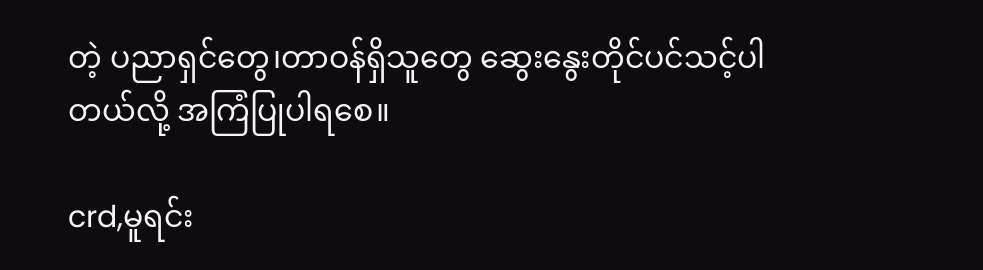တဲ့ ပညာရှင်တွေ၊တာဝန်ရှိသူတွေ ဆွေးနွေးတိုင်ပင်သင့်ပါတယ်လို့ အကြံပြုပါရစေ။

crd,မူရင်း